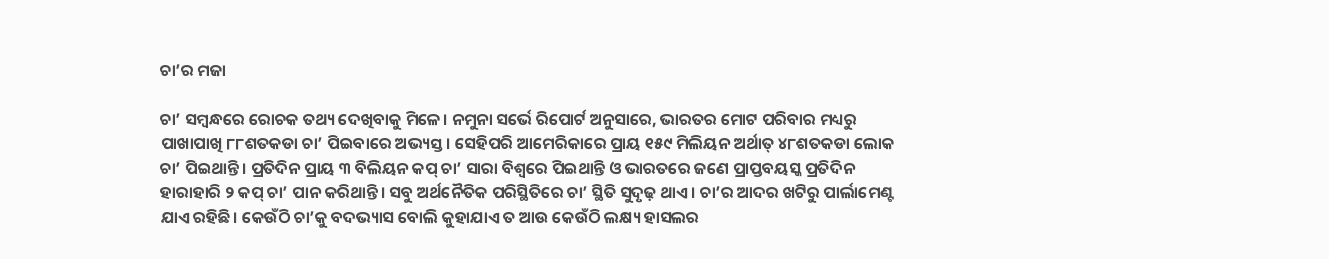ଚା’ର ମଜା

ଚା’ ସମ୍ବନ୍ଧରେ ରୋଚକ ତଥ୍ୟ ଦେଖିବାକୁ ମିଳେ। ନମୁନା ସର୍ଭେ ରିପୋର୍ଟ ଅନୁସାରେ, ଭାରତର ମୋଟ ପରିବାର ମଧ୍ୟରୁ ପାଖାପାଖି ୮୮ଶତକଡା ଚା’ ପିଇବାରେ ଅଭ୍ୟସ୍ତ। ସେହିପରି ଆମେରିକାରେ ପ୍ରାୟ ୧୫୯ ମିଲିୟନ ଅର୍ଥାତ୍‌ ୪୮ଶତକଡା ଲୋକ ଚା’ ପିଇଥାନ୍ତି। ପ୍ରତିଦିନ ପ୍ରାୟ ୩ ବିଲିୟନ କପ୍‌ ଚା’ ସାରା ବିଶ୍ୱରେ ପିଇଥାନ୍ତି ଓ ଭାରତରେ ଜଣେ ପ୍ରାପ୍ତବୟସ୍କ ପ୍ରତିଦିନ ହାରାହାରି ୨ କପ୍‌ ଚା’ ପାନ କରିଥାନ୍ତି। ସବୁ ଅର୍ଥନୈତିକ ପରିସ୍ଥିତିରେ ଚା’ ସ୍ଥିତି ସୁଦୃଢ଼ ଥାଏ। ଚା’ର ଆଦର ଖଟିରୁ ପାର୍ଲାମେଣ୍ଟ ଯାଏ ରହିଛି। କେଉଁଠି ଚା’କୁ ବଦଭ୍ୟାସ ବୋଲି କୁହାଯାଏ ତ ଆଉ କେଉଁଠି ଲକ୍ଷ୍ୟ ହାସଲର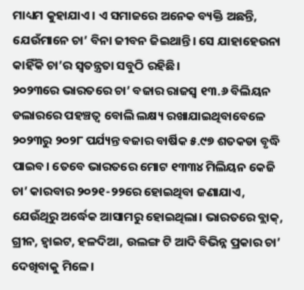ମାଧ୍ୟମ କୁହାଯାଏ। ଏ ସମାଜରେ ଅନେକ ବ୍ୟକ୍ତି ଅଛନ୍ତି, ଯେଉଁମାନେ ଚା’ ବିନା ଜୀବନ ଜିଇଥାନ୍ତି। ସେ ଯାହାହେଉନା କାହିଁକି ଚା’ର ସ୍ବତନ୍ତ୍ରତା ସବୁଠି ରହିଛି।
୨୦୨୩ରେ ଭାରତରେ ଚା’ ବଜାର ରାଜସ୍ବ ୧୩.୬ ବିଲିୟନ ଡଲାରରେ ପହଞ୍ଚତ୍ବ ବୋଲି ଲକ୍ଷ୍ୟ ରଖାଯାଇଥିବାବେଳେ ୨୦୨୩ରୁ ୨୦୨୮ ପର୍ଯ୍ୟନ୍ତ ବଜାର ବାର୍ଷିକ ୫.୯୭ ଶତକଡା ବୃଦ୍ଧି ପାଇବ। ତେବେ ଭାରତରେ ମୋଟ ୧୩୩୪ ମିଲିୟନ କେଜି ଚା’ କାରବାର ୨୦୨୧-୨୨ରେ ହୋଇଥିବା ଜଣାଯାଏ, ଯେଉଁଥିରୁ ଅର୍ଦ୍ଧେକ ଆସାମରୁ ହୋଇଥିଲା। ଭାରତରେ ବ୍ଲାକ୍‌, ଗ୍ରୀନ, ହ୍ବାଇଟ, ହଳଦିଆ, ଉଲଙ୍ଗ ଟି ଆଦି ବିଭିନ୍ନ ପ୍ରକାର ଚା’ ଦେଖିବାକୁ ମିଳେ।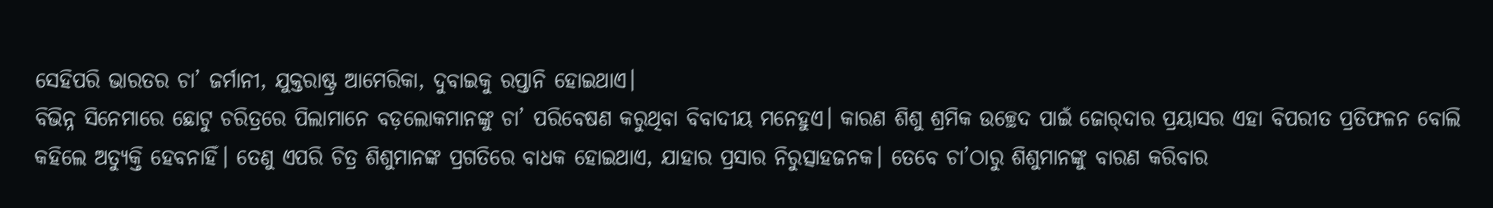ସେହିପରି ଭାରତର ଚା’ ଜର୍ମାନୀ, ଯୁକ୍ତରାଷ୍ଟ୍ର ଆମେରିକା, ଦୁବାଇକୁ ରପ୍ତାନି ହୋଇଥାଏ।
ବିଭିନ୍ନ ସିନେମାରେ ଛୋଟୁ ଚରିତ୍ରରେ ପିଲାମାନେ ବଡ଼ଲୋକମାନଙ୍କୁ ଚା’ ପରିବେଷଣ କରୁଥିବା ବିବାଦୀୟ ମନେହୁଏ। କାରଣ ଶିଶୁ ଶ୍ରମିକ ଉଚ୍ଛେଦ ପାଇଁ ଜୋର୍‌ଦାର ପ୍ରୟାସର ଏହା ବିପରୀତ ପ୍ରତିଫଳନ ବୋଲି କହିଲେ ଅତ୍ୟୁକ୍ତି ହେବନାହିଁ। ତେଣୁ ଏପରି ଚିତ୍ର ଶିଶୁମାନଙ୍କ ପ୍ରଗତିରେ ବାଧକ ହୋଇଥାଏ, ଯାହାର ପ୍ରସାର ନିରୁତ୍ସାହଜନକ। ତେବେ ଚା’ଠାରୁ ଶିଶୁମାନଙ୍କୁ ବାରଣ କରିବାର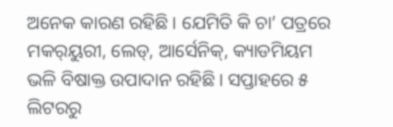ଅନେକ କାରଣ ରହିଛି। ଯେମିତି କି ଚା’ ପତ୍ରରେ ମକର୍‌ୟୁରୀ, ଲେଡ୍‌, ଆର୍ସେନିକ୍‌, କ୍ୟାଡମିୟମ ଭଳି ବିଷାକ୍ତ ଉପାଦାନ ରହିଛି। ସପ୍ତାହରେ ୫ ଲିଟରରୁ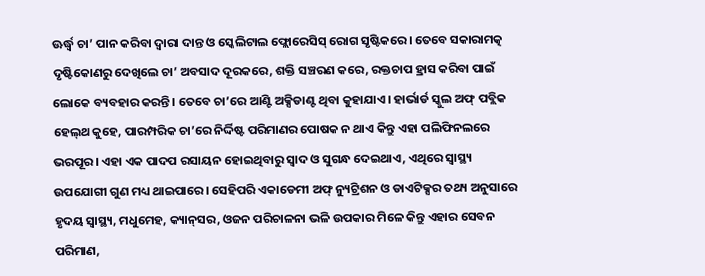ଊର୍ଦ୍ଧ୍ୱ ଚା’ ପାନ କରିବା ଦ୍ୱାରା ଦାନ୍ତ ଓ ସ୍କେଲିଟାଲ ଫ୍ଲୋରେସିସ୍‌ ରୋଗ ସୃଷ୍ଟିକରେ। ତେବେ ସକାରାମତ୍କ ଦୃଷ୍ଟିକୋଣରୁ ଦେଖିଲେ ଚା’ ଅବସାଦ ଦୂରକରେ, ଶକ୍ତି ସଞ୍ଚରଣ କରେ, ରକ୍ତଚାପ ହ୍ରାସ କରିବା ପାଇଁ ଲୋକେ ବ୍ୟବହାର କରନ୍ତି। ତେବେ ଚା’ରେ ଆଣ୍ଟି ଅକ୍ସିଡାଣ୍ଟ ଥିବା କୁହାଯାଏ। ହାର୍ଭାର୍ଡ ସ୍କୁଲ ଅଫ୍‌ ପବ୍ଲିକ ହେଲ୍‌ଥ କୁହେ, ପାରମ୍ପରିକ ଚା’ରେ ନିର୍ଦ୍ଦିଷ୍ଟ ପରିମାଣର ପୋଷକ ନ ଥାଏ କିନ୍ତୁ ଏହା ପଲିଫିନଲରେ ଭରପୂର। ଏହା ଏକ ପାଦପ ରସାୟନ ହୋଇଥିବାରୁ ସ୍ବାଦ ଓ ସୁଗନ୍ଧ ଦେଇଥାଏ, ଏଥିରେ ସ୍ବାସ୍ଥ୍ୟ ଉପଯୋଗୀ ଗୁଣ ମଧ୍ୟ ଥାଇପାରେ। ସେହିପରି ଏକାଡେମୀ ଅଫ୍‌ ନ୍ୟୁଟ୍ରିଶନ ଓ ଡାଏଟିକ୍ସର ତଥ୍ୟ ଅନୁସାରେ ହୃଦୟ ସ୍ବାସ୍ଥ୍ୟ, ମଧୁମେହ, କ୍ୟାନ୍‌ସର, ଓଜନ ପରିଚାଳନା ଭଳି ଉପକାର ମିଳେ କିନ୍ତୁ ଏହାର ସେବନ ପରିମାଣ,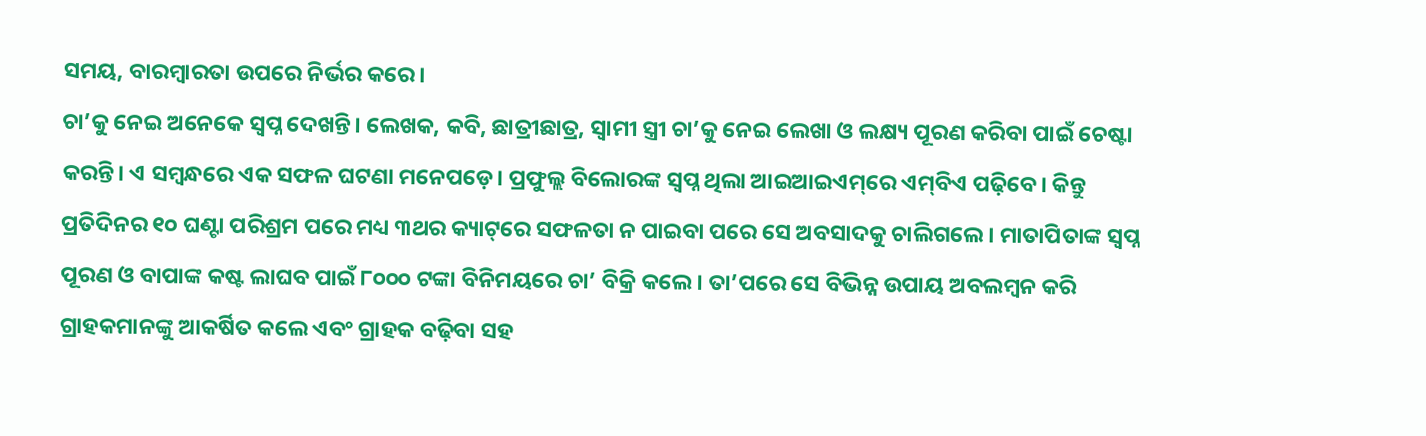ସମୟ, ବାରମ୍ବାରତା ଉପରେ ନିର୍ଭର କରେ।
ଚା’କୁ ନେଇ ଅନେକେ ସ୍ବପ୍ନ ଦେଖନ୍ତି। ଲେଖକ, କବି, ଛାତ୍ରୀଛାତ୍ର, ସ୍ବାମୀ ସ୍ତ୍ରୀ ଚା’କୁ ନେଇ ଲେଖା ଓ ଲକ୍ଷ୍ୟ ପୂରଣ କରିବା ପାଇଁ ଚେଷ୍ଟା କରନ୍ତି। ଏ ସମ୍ବନ୍ଧରେ ଏକ ସଫଳ ଘଟଣା ମନେପଡ଼େ। ପ୍ରଫୁଲ୍ଲ ବିଲୋରଙ୍କ ସ୍ବପ୍ନ ଥିଲା ଆଇଆଇଏମ୍‌ରେ ଏମ୍‌ବିଏ ପଢ଼ିବେ। କିନ୍ତୁ ପ୍ରତିଦିନର ୧୦ ଘଣ୍ଟା ପରିଶ୍ରମ ପରେ ମଧ୍ୟ ୩ଥର କ୍ୟାଟ୍‌ରେ ସଫଳତା ନ ପାଇବା ପରେ ସେ ଅବସାଦକୁ ଚାଲିଗଲେ। ମାତାପିତାଙ୍କ ସ୍ବପ୍ନ ପୂରଣ ଓ ବାପାଙ୍କ କଷ୍ଟ ଲାଘବ ପାଇଁ ୮୦୦୦ ଟଙ୍କା ବିନିମୟରେ ଚା’ ବିକ୍ରି କଲେ। ତା’ପରେ ସେ ବିଭିନ୍ନ ଉପାୟ ଅବଲମ୍ବନ କରି ଗ୍ରାହକମାନଙ୍କୁ ଆକର୍ଷିତ କଲେ ଏବଂ ଗ୍ରାହକ ବଢ଼ିବା ସହ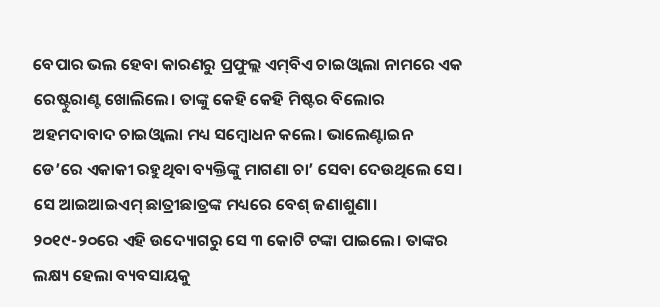ବେପାର ଭଲ ହେବା କାରଣରୁ ପ୍ରଫୁଲ୍ଲ ଏମ୍‌ବିଏ ଚାଇଓ୍ବାଲା ନାମରେ ଏକ ରେଷ୍ଟୁରାଣ୍ଟ ଖୋଲିଲେ। ତାଙ୍କୁ କେହି କେହି ମିଷ୍ଟର ବିଲୋର ଅହମଦାବାଦ ଚାଇଓ୍ବାଲା ମଧ୍ୟ ସମ୍ବୋଧନ କଲେ। ଭାଲେଣ୍ଟାଇନ ଡେ’ରେ ଏକାକୀ ରହୁଥିବା ବ୍ୟକ୍ତିଙ୍କୁ ମାଗଣା ଚା’ ସେବା ଦେଉଥିଲେ ସେ। ସେ ଆଇଆଇଏମ୍‌ ଛାତ୍ରୀଛାତ୍ରଙ୍କ ମଧ୍ୟରେ ବେଶ୍‌ ଜଣାଶୁଣା। ୨୦୧୯-୨୦ରେ ଏହି ଉଦ୍ୟୋଗରୁ ସେ ୩ କୋଟି ଟଙ୍କା ପାଇଲେ। ତାଙ୍କର ଲକ୍ଷ୍ୟ ହେଲା ବ୍ୟବସାୟକୁ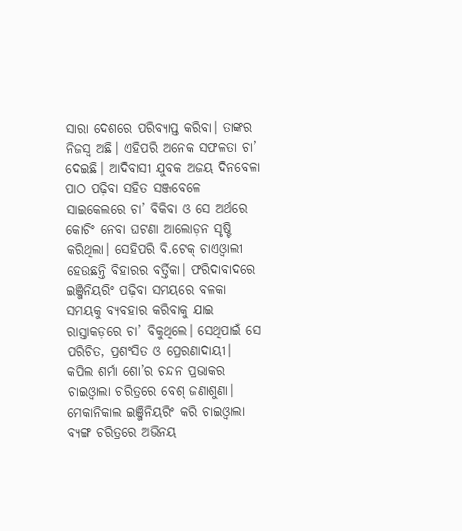ସାରା ଦେଶରେ ପରିବ୍ୟାପ୍ତ କରିବା। ତାଙ୍କର ନିଜସ୍ବ ଅଛି। ଏହିପରି ଅନେକ ସଫଳତା ଚା’ ଦେଇଛି। ଆଦିବାସୀ ଯୁବକ ଅଜୟ ଦିନବେଳା ପାଠ ପଢ଼ିବା ସହିତ ସଞ୍ଜବେଳେ ସାଇକେଲରେ ଚା’ ବିକିବା ଓ ସେ ଅର୍ଥରେ କୋଚିଂ ନେବା ଘଟଣା ଆଲୋଡ଼ନ ସୃଷ୍ଟି କରିଥିଲା। ସେହିପରି ବି.ଟେକ୍‌ ଚାଏଓ୍ବାଲୀ ହେଉଛନ୍ତି ବିହାରର ବର୍ତ୍ତିକା। ଫରିଦାବାଦରେ ଇଞ୍ଜିନିୟରିଂ ପଢ଼ିବା ସମୟରେ ବଳକା ସମୟକୁ ବ୍ୟବହାର କରିବାକୁ ଯାଇ ରାସ୍ତାକଡ଼ରେ ଚା’ ବିକୁଥିଲେ। ସେଥିପାଇଁ ସେ ପରିଚିତ, ପ୍ରଶଂସିତ ଓ ପ୍ରେରଣାଦାୟୀ।
କପିଲ ଶର୍ମା ଶୋ’ର ଚନ୍ଦନ ପ୍ରଭାକର ଚାଇଓ୍ବାଲା ଚରିତ୍ରରେ ବେଶ୍‌ ଜଣାଶୁଣା। ମେକାନିକାଲ ଇଞ୍ଜିନିୟରିଂ କରି ଚାଇଓ୍ବାଲା ବ୍ୟଙ୍ଗ ଚରିତ୍ରରେ ଅଭିନୟ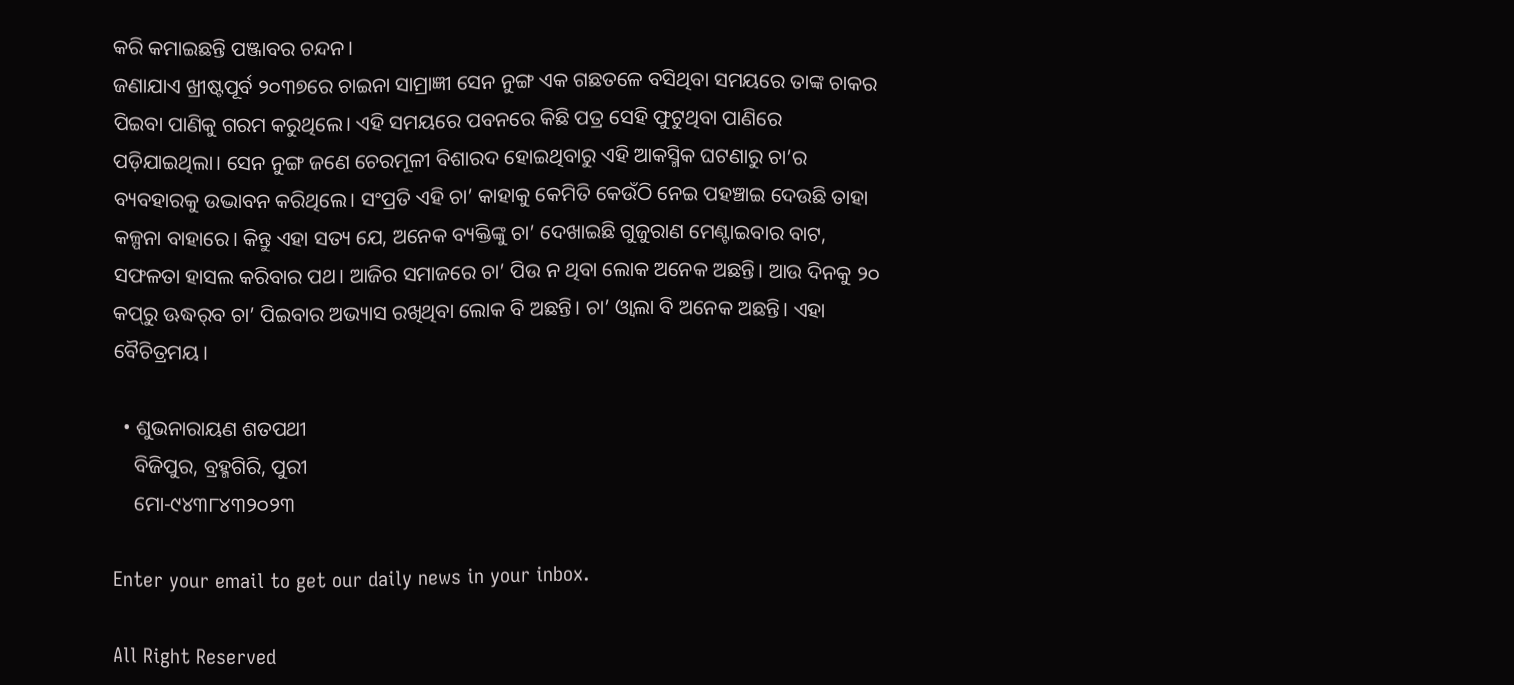କରି କମାଇଛନ୍ତି ପଞ୍ଜାବର ଚନ୍ଦନ।
ଜଣାଯାଏ ଖ୍ରୀଷ୍ଟପୂର୍ବ ୨୦୩୭ରେ ଚାଇନା ସାମ୍ରାଜ୍ଞୀ ସେନ ନୁଙ୍ଗ ଏକ ଗଛତଳେ ବସିଥିବା ସମୟରେ ତାଙ୍କ ଚାକର ପିଇବା ପାଣିକୁ ଗରମ କରୁଥିଲେ। ଏହି ସମୟରେ ପବନରେ କିଛି ପତ୍ର ସେହି ଫୁଟୁଥିବା ପାଣିରେ ପଡ଼ିଯାଇଥିଲା। ସେନ ନୁଙ୍ଗ ଜଣେ ଚେରମୂଳୀ ବିଶାରଦ ହୋଇଥିବାରୁ ଏହି ଆକସ୍ମିକ ଘଟଣାରୁ ଚା’ର ବ୍ୟବହାରକୁ ଉଦ୍ଭାବନ କରିଥିଲେ। ସଂପ୍ରତି ଏହି ଚା’ କାହାକୁ କେମିତି କେଉଁଠି ନେଇ ପହଞ୍ଚାଇ ଦେଉଛି ତାହା କଳ୍ପନା ବାହାରେ। କିନ୍ତୁ ଏହା ସତ୍ୟ ଯେ, ଅନେକ ବ୍ୟକ୍ତିଙ୍କୁ ଚା’ ଦେଖାଇଛି ଗୁଜୁରାଣ ମେଣ୍ଟାଇବାର ବାଟ, ସଫଳତା ହାସଲ କରିବାର ପଥ। ଆଜିର ସମାଜରେ ଚା’ ପିଉ ନ ଥିବା ଲୋକ ଅନେକ ଅଛନ୍ତି। ଆଉ ଦିନକୁ ୨୦ କପ୍‌ରୁ ଊଦ୍ଧର୍‌ବ ଚା’ ପିଇବାର ଅଭ୍ୟାସ ରଖିଥିବା ଲୋକ ବି ଅଛନ୍ତି। ଚା’ ଓ୍ବାଲା ବି ଅନେକ ଅଛନ୍ତି। ଏହା ବୈଚିତ୍ରମୟ।

  • ଶୁଭନାରାୟଣ ଶତପଥୀ
    ବିଜିପୁର, ବ୍ରହ୍ମଗିରି, ପୁରୀ
    ମୋ-୯୪୩୮୪୩୨୦୨୩

Enter your email to get our daily news in your inbox.

All Right Reserved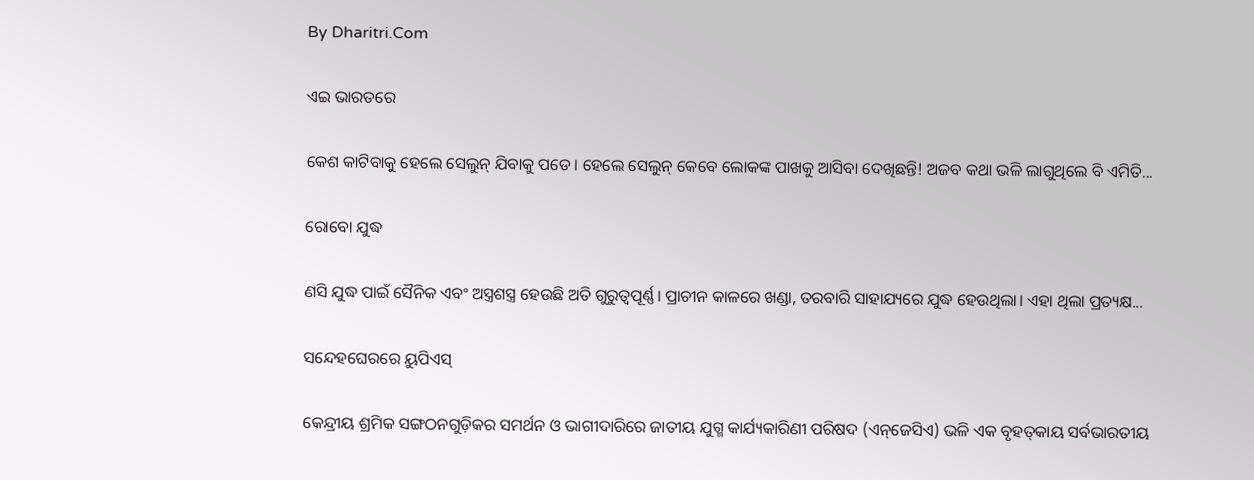By Dharitri.Com

ଏଇ ଭାରତରେ

କେଶ କାଟିବାକୁ ହେଲେ ସେଲୁନ୍‌ ଯିବାକୁ ପଡେ। ହେଲେ ସେଲୁନ୍‌ କେବେ ଲୋକଙ୍କ ପାଖକୁ ଆସିବା ଦେଖିଛନ୍ତି! ଅଜବ କଥା ଭଳି ଲାଗୁଥିଲେ ବି ଏମିତି...

ରୋବୋ ଯୁଦ୍ଧ

ଣସି ଯୁଦ୍ଧ ପାଇଁ ସୈନିକ ଏବଂ ଅସ୍ତ୍ରଶସ୍ତ୍ର ହେଉଛି ଅତି ଗୁରୁତ୍ୱପୂର୍ଣ୍ଣ। ପ୍ରାଚୀନ କାଳରେ ଖଣ୍ଡା, ତରବାରି ସାହାଯ୍ୟରେ ଯୁଦ୍ଧ ହେଉଥିଲା। ଏହା ଥିଲା ପ୍ରତ୍ୟକ୍ଷ...

ସନ୍ଦେହଘେରରେ ୟୁପିଏସ୍‌

କେନ୍ଦ୍ରୀୟ ଶ୍ରମିକ ସଙ୍ଗଠନଗୁଡ଼ିକର ସମର୍ଥନ ଓ ଭାଗୀଦାରିରେ ଜାତୀୟ ଯୁଗ୍ମ କାର୍ଯ୍ୟକାରିଣୀ ପରିଷଦ (ଏନ୍‌ଜେସିଏ) ଭଳି ଏକ ବୃହତ୍‌କାୟ ସର୍ବଭାରତୀୟ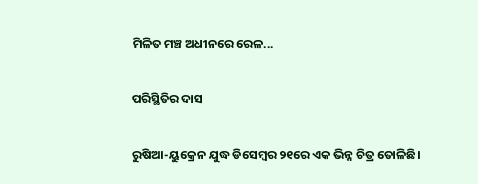ମିଳିତ ମଞ୍ଚ ଅଧୀନରେ ରେଳ...

ପରିସ୍ଥିତିର ଦାସ

ରୁଷିଆ-ୟୁକ୍ରେନ ଯୁଦ୍ଧ ଡିସେମ୍ବର ୨୧ରେ ଏକ ଭିନ୍ନ ଚିତ୍ର ତୋଳିଛି।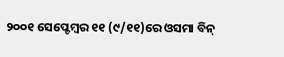୨୦୦୧ ସେପ୍ଟେମ୍ବର ୧୧ (୯/୧୧)ରେ ଓସମା ବିନ୍‌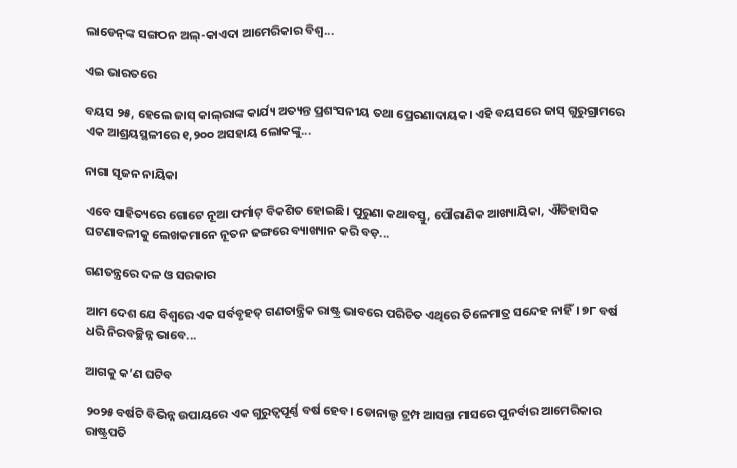ଲାଡେନ୍‌ଙ୍କ ସଙ୍ଗଠନ ଅଲ୍‌-କାଏଦା ଆମେରିକାର ବିଶ୍ୱ...

ଏଇ ଭାରତରେ

ବୟସ ୨୫, ହେଲେ ଜାସ୍‌ କାଲ୍‌ରାଙ୍କ କାର୍ଯ୍ୟ ଅତ୍ୟନ୍ତ ପ୍ରଶଂସନୀୟ ତଥା ପ୍ରେରଣାଦାୟକ। ଏହି ବୟସରେ ଜାସ୍‌ ଗୁରୁଗ୍ରାମରେ ଏକ ଆଶ୍ରୟସ୍ଥଳୀରେ ୧,୨୦୦ ଅସହାୟ ଲୋକଙ୍କୁ...

ନାଗା ସୃଜନ ନାୟିକା

ଏବେ ସାହିତ୍ୟରେ ଗୋଟେ ନୂଆ ଫର୍ମାଟ୍‌ ବିକଶିତ ହୋଇଛି। ପୁରୁଣା କଥାବସ୍ତୁ, ପୌରାଣିକ ଆଖ୍ୟାୟିକା, ଐତିହାସିକ ଘଟଣାବଳୀକୁ ଲେଖକମାନେ ନୂତନ ଢଙ୍ଗରେ ବ୍ୟାଖ୍ୟାନ କରି ବଡ଼...

ଗଣତନ୍ତ୍ରରେ ଦଳ ଓ ସରକାର

ଆମ ଦେଶ ଯେ ବିଶ୍ୱରେ ଏକ ସର୍ବବୃହତ୍‌ ଗଣତାନ୍ତ୍ରିକ ରାଷ୍ଟ୍ର ଭାବରେ ପରିଚିତ ଏଥିରେ ତିଳେମାତ୍ର ସନ୍ଦେହ ନାହିଁ। ୭୮ ବର୍ଷ ଧରି ନିରବଚ୍ଛିନ୍ନ ଭାବେ...

ଆଗକୁ କ’ଣ ଘଟିବ

୨୦୨୫ ବର୍ଷଟି ବିଭିନ୍ନ ଉପାୟରେ ଏକ ଗୁରୁତ୍ୱପୂର୍ଣ୍ଣ ବର୍ଷ ହେବ। ଡୋନାଲ୍ଡ ଟ୍ରମ୍ପ ଆସନ୍ତା ମାସରେ ପୁନର୍ବାର ଆମେରିକାର ରାଷ୍ଟ୍ରପତି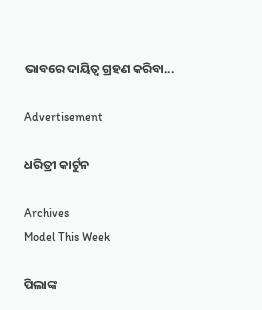ଭାବରେ ଦାୟିତ୍ୱ ଗ୍ରହଣ କରିବା...

Advertisement

ଧରିତ୍ରୀ କାର୍ଟୁନ

Archives
Model This Week

ପିଲାଙ୍କ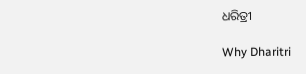ଧରିତ୍ରୀ

Why Dharitri